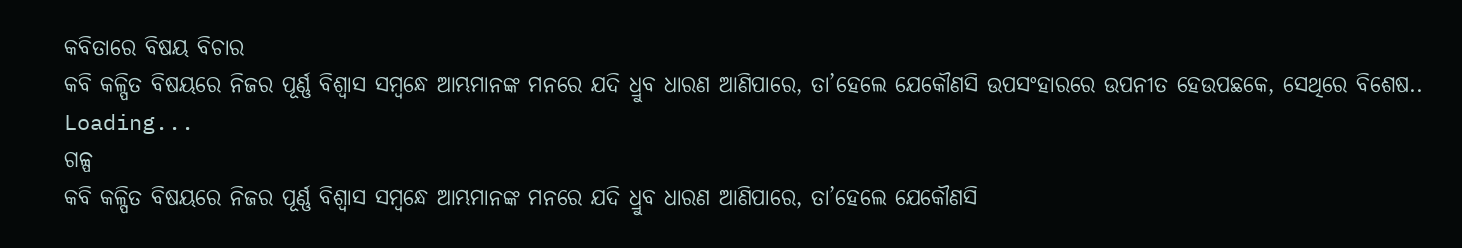କବିତାରେ ବିଷୟ ବିଚାର
କବି କଳ୍ପିତ ବିଷୟରେ ନିଜର ପୂର୍ଣ୍ଣ ବିଶ୍ବାସ ସମ୍ବନ୍ଧେ ଆମ୍ଭମାନଙ୍କ ମନରେ ଯଦି ଧ୍ରୁବ ଧାରଣ ଆଣିପାରେ, ତା’ହେଲେ ଯେକୌଣସି ଉପସଂହାରରେ ଉପନୀତ ହେଉପଛକେ, ସେଥିରେ ବିଶେଷ..
Loading...
ଗଳ୍ପ
କବି କଳ୍ପିତ ବିଷୟରେ ନିଜର ପୂର୍ଣ୍ଣ ବିଶ୍ବାସ ସମ୍ବନ୍ଧେ ଆମ୍ଭମାନଙ୍କ ମନରେ ଯଦି ଧ୍ରୁବ ଧାରଣ ଆଣିପାରେ, ତା’ହେଲେ ଯେକୌଣସି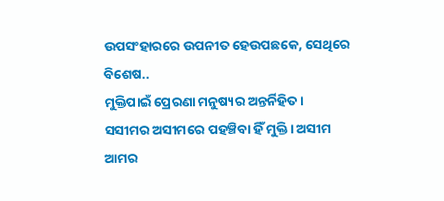ଉପସଂହାରରେ ଉପନୀତ ହେଉପଛକେ, ସେଥିରେ ବିଶେଷ..
ମୁକ୍ତିପାଇଁ ପ୍ରେରଣା ମନୁଷ୍ୟର ଅନ୍ତର୍ନିହିତ। ସସୀମର ଅସୀମରେ ପହଞ୍ଚିବା ହିଁ ମୁକ୍ତି। ଅସୀମ ଆମର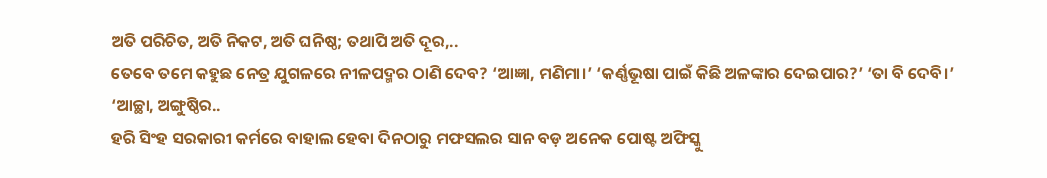ଅତି ପରିଚିତ, ଅତି ନିକଟ, ଅତି ଘନିଷ୍ଠ; ତଥାପି ଅତି ଦୂର,..
ତେବେ ତମେ କହୁଛ ନେତ୍ର ଯୁଗଳରେ ନୀଳପଦ୍ମର ଠାଣି ଦେବ? ‘ଆଜ୍ଞା, ମଣିମା।’ ‘କର୍ଣ୍ଣଭୂଷା ପାଇଁ କିଛି ଅଳଙ୍କାର ଦେଇପାର?’ ‘ତା ବି ଦେବି।’ ‘ଆଚ୍ଛା, ଅଙ୍ଗୁଷ୍ଠିର..
ହରି ସିଂହ ସରକାରୀ କର୍ମରେ ବାହାଲ ହେବା ଦିନଠାରୁ ମଫସଲର ସାନ ବଡ଼ ଅନେକ ପୋଷ୍ଟ ଅଫିସ୍କୁ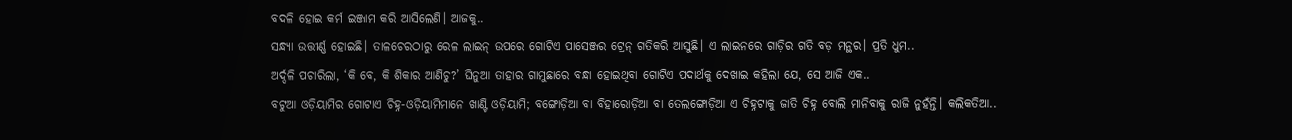ବଦଳି ହୋଇ କର୍ମ ଇଞ୍ଜାମ କରି ଆସିଲେଣି। ଆଜକୁ..
ସନ୍ଧ୍ୟା ଉତ୍ତୀର୍ଣ୍ଣ ହୋଇଛି। ତାଳଚେରଠାରୁ ରେଳ ଲାଇନ୍ ଉପରେ ଗୋଟିଏ ପାସେଞ୍ଜର ଟ୍ରେନ୍ ଗତିକରି ଆସୁଛି। ଏ ଲାଇନରେ ଗାଡ଼ିର ଗତି ବଡ଼ ମନ୍ଥର। ପ୍ରତି ଧୁମ..
ଅର୍ଦ୍ଦଳି ପଚାରିଲା, ‘କି ବେ, କି ଶିକାର ଆଣିଚୁ?’ ଘିନୁଆ ତାହାର ଗାମୁଛାରେ ବନ୍ଧା ହୋଇଥିବା ଗୋଟିଏ ପଦାର୍ଥକୁ ଦେଖାଇ କହିଲା ଯେ, ସେ ଆଜି ଏକ..
ବଟୁଆ ଓଡ଼ିୟାମିର ଗୋଟାଏ ଚିହ୍ନ-ଓଡ଼ିୟାମିମାନେ ଖାଣ୍ଟି ଓଡ଼ିୟାମି; ବଙ୍ଗୋଡ଼ିଆ ବା ବିହାରୋଡ଼ିଆ ବା ତେଲଙ୍ଗୋଡ଼ିଆ ଏ ଚିହ୍ନଟାକୁ ଜାତି ଚିହ୍ନ ବୋଲି ମାନିବାକୁ ରାଜି ନୁହଁନ୍ତି। କଲିକତିଆ..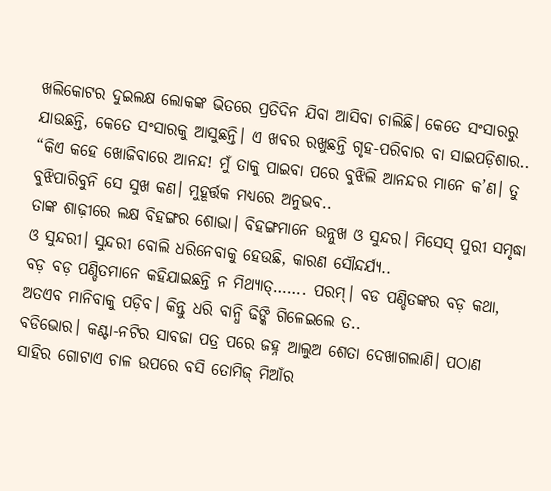ଖଲିକୋଟର ଦୁଇଲକ୍ଷ ଲୋକଙ୍କ ଭିତରେ ପ୍ରତିଦିନ ଯିବା ଆସିବା ଚାଲିଛି। କେତେ ସଂସାରରୁ ଯାଉଛନ୍ତି, କେତେ ସଂସାରକୁ ଆସୁଛନ୍ତି। ଏ ଖବର ରଖୁଛନ୍ତି ଗୃହ-ପରିବାର ବା ସାଇପଡ଼ିଶାର..
“କିଏ କହେ ଖୋଜିବାରେ ଆନନ୍ଦ! ମୁଁ ତାକୁ ପାଇବା ପରେ ବୁଝିଲି ଆନନ୍ଦର ମାନେ କ’ଣ। ତୁ ବୁଝିପାରିବୁନି ସେ ସୁଖ କଣ। ମୁହୂର୍ତ୍ତକ ମଧ୍ୟରେ ଅନୁଭବ..
ତାଙ୍କ ଶାଢ଼ୀରେ ଲକ୍ଷ ବିହଙ୍ଗର ଶୋଭା। ବିହଙ୍ଗମାନେ ଉନ୍ନୁଖ ଓ ସୁନ୍ଦର। ମିସେସ୍ ପୁରୀ ସମୃଦ୍ଧା ଓ ସୁନ୍ଦରୀ। ସୁନ୍ଦରୀ ବୋଲି ଧରିନେବାକୁ ହେଉଛି, କାରଣ ସୌନ୍ଦର୍ଯ୍ୟ..
ବଡ଼ ବଡ଼ ପଣ୍ଡିତମାନେ କହିଯାଇଛନ୍ତି ନ ମିଥ୍ୟାତ୍……. ପରମ୍। ବଡ ପଣ୍ଡିତଙ୍କର ବଡ଼ କଥା, ଅତଏବ ମାନିବାକୁ ପଡ଼ିବ। କିନ୍ତୁ ଧରି ବାନ୍ଧି ଢିଙ୍କି ଗିଳେଇଲେ ତ..
ବଡିଭୋର। କଣ୍ଟା-ନଟିର ସାବଜା ପତ୍ର ପରେ ଜହ୍ନ ଆଲୁଅ ଶେତା ଦେଖାଗଲାଣି। ପଠାଣ ସାହିର ଗୋଟାଏ ଚାଳ ଉପରେ ବସି ତୋମିଜ୍ ମିଆଁର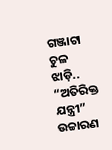ଗଞ୍ଜାଟା ଚୁଳ ଝାଡ଼ି..
“ଅତିରିକ୍ତ ଯନ୍ତ୍ରୀ” ଉଚ୍ଚାରଣ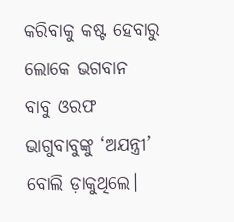କରିବାକୁ କଷ୍ଟ ହେବାରୁ ଲୋକେ ଭଗବାନ ବାବୁ ଓରଫ ଭାଗୁବାବୁଙ୍କୁ ‘ଅଯନ୍ତ୍ରୀ’ ବୋଲି ଡ଼ାକୁଥିଲେ।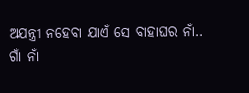ଅଯନ୍ତ୍ରୀ ନହେବା ଯାଏଁ ସେ ବାହାଘର ନାଁ..
ଗାଁ ନାଁ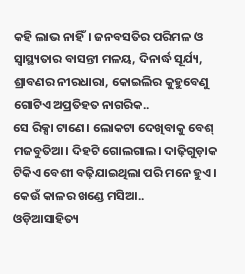କହି ଲାଭ ନାହିଁ। ଜନବସତିର ପରିମଳ ଓ ସ୍ବାସ୍ଥ୍ୟତାର ବାସନ୍ତୀ ମଳୟ, ଦିନାର୍ଦ୍ଧ ସୂର୍ଯ୍ୟ, ଶ୍ରାବଣର ନୀରଧାରା, କୋଇଲିର କୁହୁବେଣୁ ଗୋଟିଏ ଅପ୍ରତିହତ ନାଗରିକ..
ସେ ରିକ୍ସା ଟାଣେ। ଲୋକଟା ଦେଖିବାକୁ ବେଶ୍ ମଜବୁତିଆ। ଦିହଟି ଗୋଲଗାଲ। ଦାଢ଼ିଗୁଡ଼ାକ ଟିକିଏ ବେଶୀ ବଢ଼ିଯାଇଥିଲା ପରି ମନେ ହୁଏ। କେଉଁ କାଳର ଖଣ୍ଡେ ମସିଆ..
ଓଡ଼ିଆସାହିତ୍ୟ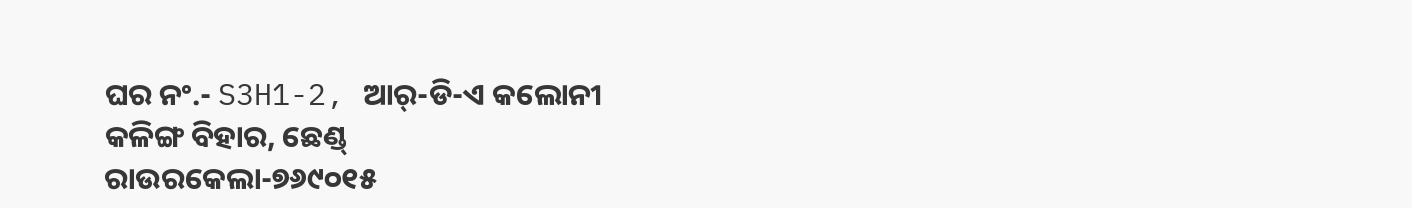ଘର ନଂ.- S3H1-2, ଆର୍-ଡି-ଏ କଲୋନୀ
କଳିଙ୍ଗ ବିହାର, ଛେଣ୍ଡ୍
ରାଉରକେଲା-୭୬୯୦୧୫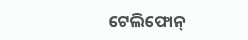ଟେଲିଫୋନ୍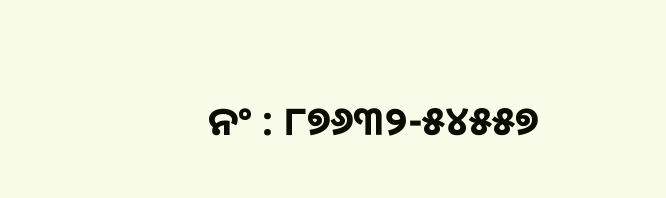ନଂ : ୮୭୬୩୨-୫୪୫୫୭